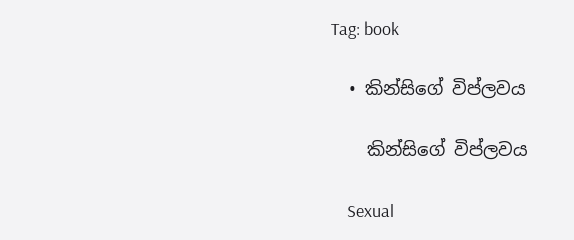Tag: book

  • කින්සිගේ විප්ලවය

    කින්සිගේ විප්ලවය

    Sexual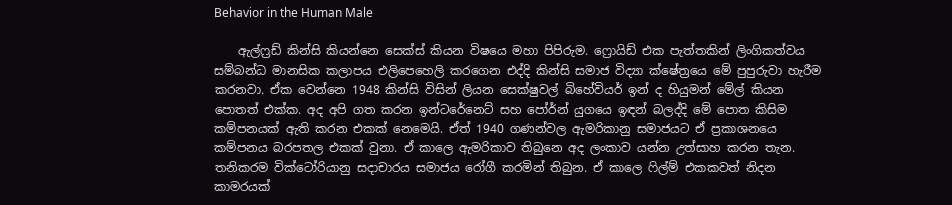Behavior in the Human Male

    ඇල්ෆ්‍රඩ් කින්සි කියන්නෙ සෙක්ස් කියන විෂයෙ මහා පිපිරුම. ෆ්‍රොයිඩ් එක පැත්තකින් ලිංගිකත්වය සම්බන්ධ මානසික කලාපය එලිපෙහෙලි කරගෙන එද්දි කින්සි සමාජ විද්‍යා ක්ෂේත්‍රයෙ මේ පුපුරුවා හැරීම කරනවා. ඒක වෙන්නෙ 1948 කින්සි විසින් ලියන සෙක්ෂුවල් බිහේවියර් ඉන් ද හියුමන් මේල් කියන පොතත් එක්ක. අද අපි ගත කරන ඉන්ටරේනෙට් සහ පෝර්න් යුගයෙ ඉඳන් බලද්දි මේ පොත කිසිම කම්පනයක් ඇති කරන එකක් නෙමෙයි. ඒත් 1940 ගණන්වල ඇමරිකානු සමාජයට ඒ ප්‍රකාශනයෙ කම්පනය බරපතල එකක් වුනා. ඒ කාලෙ ඇමරිකාව තිබුනෙ අද ලංකාව යන්න උත්සාහ කරන තැන. තනිකරම වික්ටෝරියානු සදාචාරය සමාජය රෝගී කරමින් තිබුන. ඒ කාලෙ ෆිල්ම් එකකවත් නිදන කාමරයක්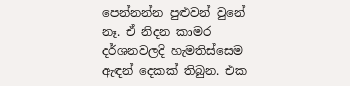පෙන්නන්න පුළුවන් වුනේ නෑ. ඒ නිදන කාමර දර්ශනවලදි හැමතිස්සෙම ඇඳන් දෙකක් තිබුන. එක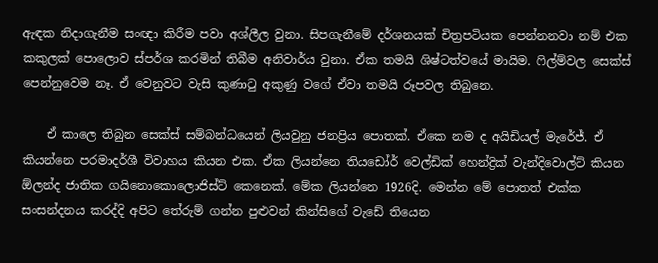ඇඳක නිදාගැනීම සංඥා කිරීම පවා අශ්ලීල වුනා. සිපගැනීමේ දර්ශනයක් චිත්‍රපටියක පෙන්නනවා නම් එක කකුලක් පොලොව ස්පර්ශ කරමින් තිබීම අනිවාර්ය වුනා. ඒක තමයි ශිෂ්ටත්වයේ මායිම. ෆිල්ම්වල සෙක්ස් පෙන්නුවෙම නෑ. ඒ වෙනුවට වැසි කුණාටු අකුණු වගේ ඒවා තමයි රූපවල තිබුනෙ.

    ඒ කාලෙ තිබුන සෙක්ස් සම්බන්ධයෙන් ලියවුනු ජනප්‍රිය පොතක්. ඒකෙ නම ද අයිඩියල් මැරේජ්. ඒ කියන්නෙ පරමාදර්ශී විවාහය කියන එක. ඒක ලියන්නෙ තියඩෝර් වෙල්ඩික් හෙන්ද්‍රික් වැන්දිවොල්ට් කියන ඕලන්ද ජාතික ගයිනොකොලොජිස්ට් කෙනෙක්. මේක ලියන්නෙ 1926දි. මෙන්න මේ පොතත් එක්ක සංසන්දනය කරද්දි අපිට තේරුම් ගන්න පුළුවන් කින්සිගේ වැඩේ තියෙන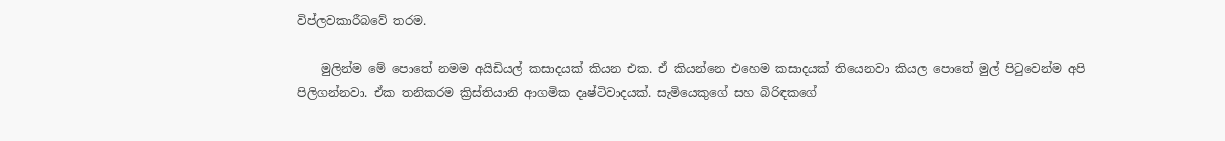විප්ලවකාරීබවේ තරම.

    මුලින්ම මේ පොතේ නමම අයිඩියල් කසාදයක් කියන එක. ඒ කියන්නෙ එහෙම කසාදයක් තියෙනවා කියල පොතේ මුල් පිටුවෙන්ම අපි පිලිගන්නවා. ඒක තනිකරම ක්‍රිස්තියානි ආගමික දෘෂ්ටිවාදයක්. සැමියෙකුගේ සහ බිරිඳකගේ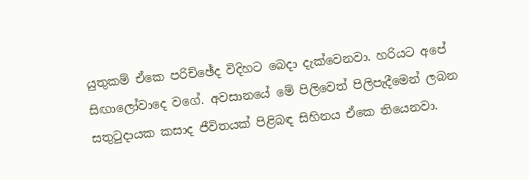යුතුකම් ඒකෙ පරිච්ඡේද විදිහට බෙදා දැක්වෙනවා. හරියට අපේ සිඟා‍ලෝවාදෙ වගේ. අවසානයේ මේ පිලිවෙත් පිලිපැදීමෙන් ලබන සතුටුදායක කසාද ජීවිතයක් පිළිබඳ සිහිනය ඒකෙ තියෙනවා.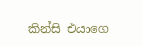කින්සි එයාගෙ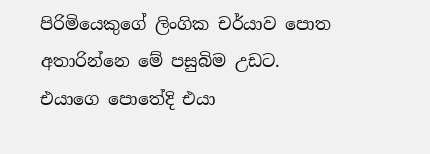පිරිමියෙකුගේ ලිංගික චර්යාව පොත අතාරින්නෙ මේ පසුබිම උඩට. එයාගෙ පොතේදි එයා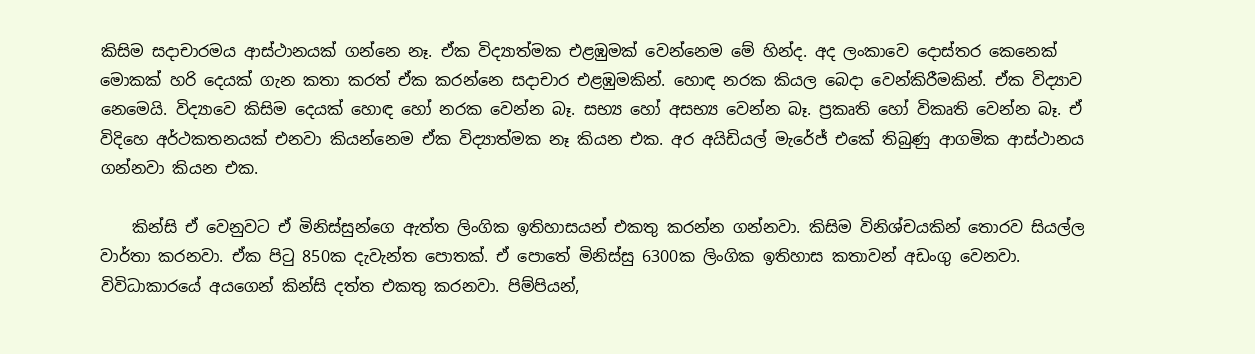කිසිම සදාචාරමය ආස්ථානයක් ගන්නෙ නෑ. ඒක විද්‍යාත්මක එළඹුමක් වෙන්නෙම මේ හින්ද. අද ලංකාවෙ දොස්තර කෙනෙක් මොකක් හරි දෙයක් ගැන කතා කරත් ඒක කරන්නෙ සදාචාර එළඹුමකින්. හොඳ නරක කියල බෙදා වෙන්කිරීමකින්. ඒක විද්‍යාව නෙමෙයි. විද්‍යාවෙ කිසිම දෙයක් හොඳ හෝ නරක වෙන්න බෑ. සභ්‍ය හෝ අසභ්‍ය වෙන්න බෑ. ප්‍රකෘති හෝ විකෘති වෙන්න බෑ. ඒ විදිහෙ අර්ථකතනයක් එනවා කියන්නෙම ඒක විද්‍යාත්මක නෑ කියන එක. අර අයිඩියල් මැරේජ් එකේ තිබුණු ආගමික ආස්ථානය ගන්නවා කියන එක.

    කින්සි ඒ වෙනුවට ඒ මිනිස්සුන්ගෙ ඇත්ත ලිංගික ඉතිහාසයන් එකතු කරන්න ගන්නවා. කිසිම විනිශ්චයකින් තොරව සියල්ල වාර්තා කරනවා. ඒක පිටු 850ක දැවැන්ත පොතක්. ඒ පොතේ මිනිස්සු 6300ක ලිංගික ඉතිහාස කතාවන් අඩංගු වෙනවා. විවිධාකාරයේ අයගෙන් කින්සි දත්ත එකතු කරනවා. පිම්පියන්,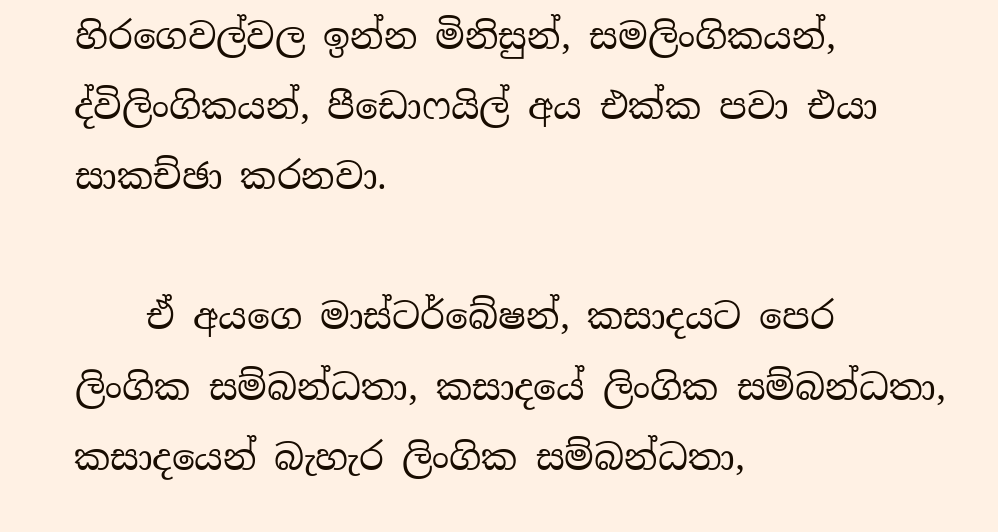හිරගෙවල්වල ඉන්න මිනිසුන්, සමලිංගිකයන්, ද්විලිංගිකයන්, පීඩ‍ොෆයිල් අය එක්ක පවා එයා සාකච්ඡා කරනවා.

    ඒ අයගෙ මාස්ටර්බේෂන්, කසාදයට පෙර ලිංගික සම්බන්ධතා, කසාදයේ ලිංගික සම්බන්ධතා, කසාදයෙන් බැහැර ලිංගික සම්බන්ධතා,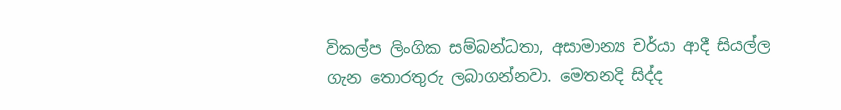විකල්ප ලිංගික සම්බන්ධතා, අසාමාන්‍ය චර්යා ආදී සියල්ල ගැන තොරතුරු ලබාගන්නවා. මෙතනදි සිද්ද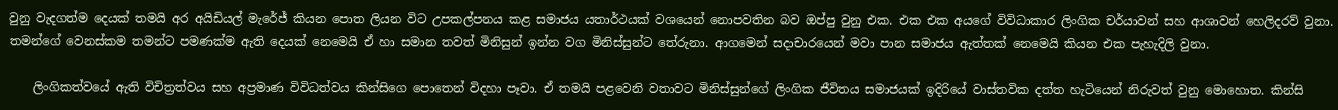වුනු වැදගත්ම දෙයක් තමයි අර අයිඩියල් මැරේජ් කියන පොත ලියන විට උපකල්පනය කළ සමාජය යතාර්ථයක් වශයෙන් නොපවතින බව ඔප්පු වුනු එක. එක එක අයගේ විවිධාකාර ලිංගික චර්යාවන් සහ ආශාවන් හෙලිදරව් වුනා. තමන්ගේ වෙනස්කම තමන්ට පමණක්ම ඇති දෙයක් නෙමෙයි ඒ හා සමාන තවත් මිනිසුන් ඉන්න වග මිනිස්සුන්ට තේරුනා. ආගමෙන් සදාචාරයෙන් මවා පාන සමාජය ඇත්තක් නෙමෙයි කියන එක පැහැදිලි වුනා.

    ලිංගිකත්වයේ ඇති විචිත්‍රත්වය සහ අප්‍රමාණ විවිධත්වය කින්සිගෙ පොතෙන් විදහා පෑවා. ඒ තමයි පළවෙනි වතාවට මිනිස්සුන්ගේ ලිංගික ජීවිතය සමාජයක් ඉදිරියේ වාස්තවික දත්ත හැටියෙන් නිරුවත් වුනු මොහොත. කින්සි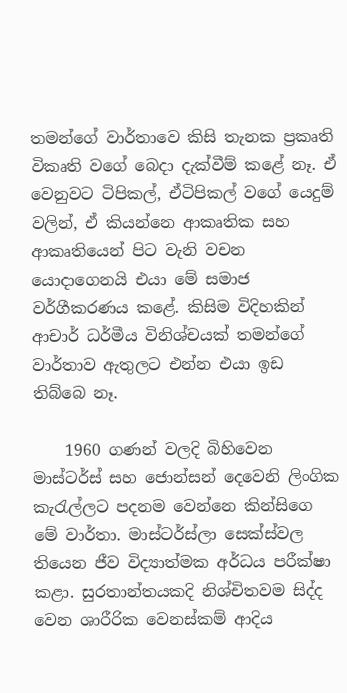තමන්ගේ වාර්තාවෙ කිසි තැනක ප්‍රකෘති විකෘති වගේ බෙදා දැක්වීම් කළේ නෑ. ඒ වෙනුවට ටිපිකල්, ඒටිපිකල් ‍වගේ යෙදුම් වලින්, ඒ කියන්නෙ ආකෘතික සහ ආකෘතියෙන් පිට වැනි වචන යොදාගෙනයි එයා මේ සමාජ වර්ගීකරණය ‍කළේ. කිසිම විදිහකින් ආචාර් ධර්මීය විනිශ්චයක් තමන්ගේ වාර්තාව ඇතුලට එන්න එයා ඉඩ තිබ්බෙ නෑ.

    1960 ගණන් වලදි බිහිවෙන මාස්ටර්ස් සහ ජොන්සන් දෙවෙනි ලිංගික කැරැල්ලට පදනම වෙන්නෙ කින්සිගෙ මේ වාර්තා. මාස්ටර්ස්ලා සෙක්ස්වල තියෙන ජීව විද්‍යාත්මක අර්ධය පරීක්ෂා කළා. සුරතාන්තයකදි නිශ්චිතවම සිද්ද වෙන ශාරීරික වෙනස්කම් ආදිය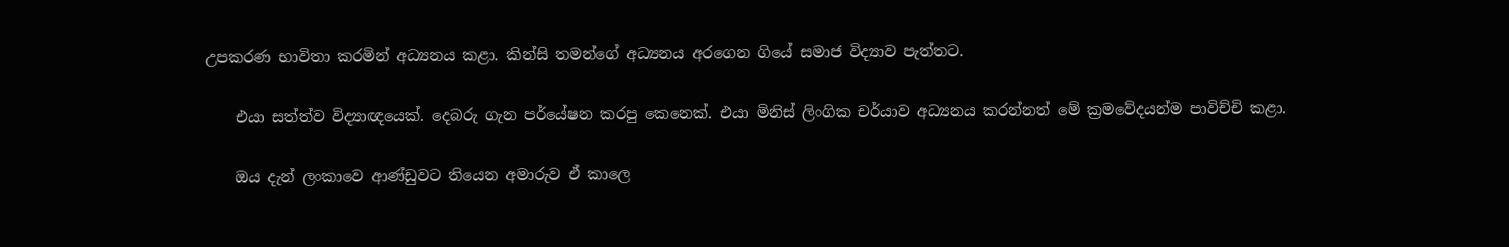උපකරණ භාවිතා කරමින් අධ්‍යනය කළා. කින්සි තමන්ගේ අධ්‍යනය අරගෙන ගියේ සමාජ විද්‍යාව පැත්තට.

    එයා සත්ත්ව විද්‍යාඥයෙක්. දෙබරු ගැන පර්යේෂන කරපු කෙනෙක්. එයා මිනිස් ලිංගික චර්යාව අධ්‍යනය කරන්නත් මේ ක්‍රමවේදයන්ම පාවිච්චි කළා.

    ඔය දැන් ලංකාවෙ ආණ්ඩුවට තියෙන අමාරුව ඒ කාලෙ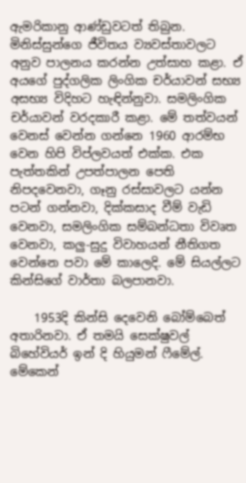ඇමරිකානු ආණ්ඩුවටත් තිබුන. මිනිස්සුන්ගෙ ජීවිතය ව්‍යවස්තාවලට අනුව පාලනය කරන්න උත්සාහ කළා. ඒ අයගේ පුද්ගලික ලිංගික චර්යාවන් සභ්‍ය අසභ්‍ය විදිහට හැඳින්නුවා. සමලිංගික චර්යාවන් වරදකාරී කළා. මේ තත්වයන් වෙනස් වෙන්න ගන්නෙ 1960 ආරම්භ වෙන හිපි විප්ලවයත් එක්ක. එක පැත්තකින් උපත්පාලන පෙති නිපදවෙනවා, ගෑනු රස්සාවලට යන්න පටන් ගන්නවා, දික්කසාද වීම් වැඩි වෙනවා, සමලිංගික සම්බන්ධතා විවෘත වෙනවා, කලු-සුදු විවාහයන් නීතිගත වෙන්නෙ පවා මේ කාලෙදි. මේ සියල්ලට කින්සිගේ වාර්තා බලපානවා.

    1953දි කින්සි දෙවෙනි බෝම්බෙත් අතාරිනවා. ඒ තමයි සෙක්ෂුවල් බිහේවියර් ඉන් දි හියුමන් ෆීමේල්. මේකෙන්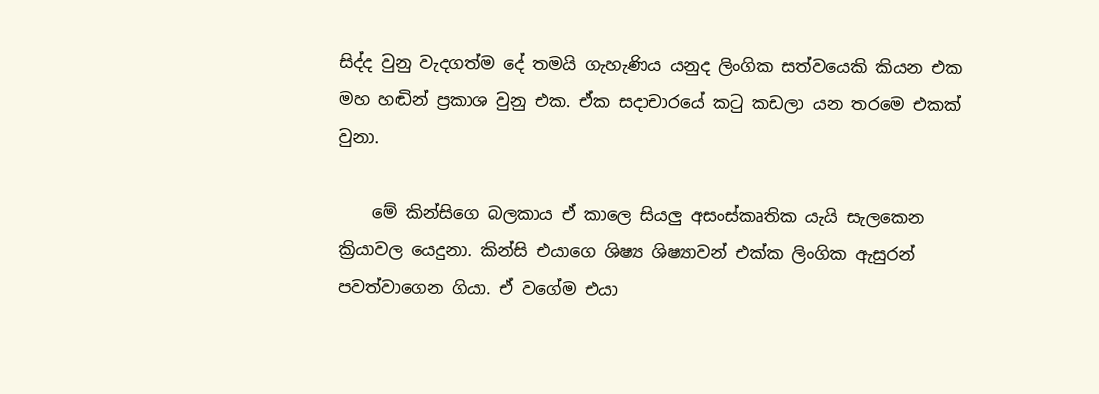සිද්ද වුනු වැදගත්ම දේ තමයි ගැහැණිය යනුද ලිංගික සත්වයෙකි කියන එක මහ හඬින් ප්‍රකාශ වුනු එක. ඒක සදාචාරයේ කටු කඩලා යන තරමෙ එකක් වුනා.

    මේ කින්සිගෙ බලකාය ඒ කාලෙ සියලු අසංස්කෘතික යැයි සැලකෙන ක්‍රියාවල යෙදුනා. කින්සි එයාගෙ ශිෂ්‍ය ශිෂ්‍යාවන් එක්ක ලිංගික ඇසුරන් පවත්වාගෙන ගියා. ඒ වගේම එයා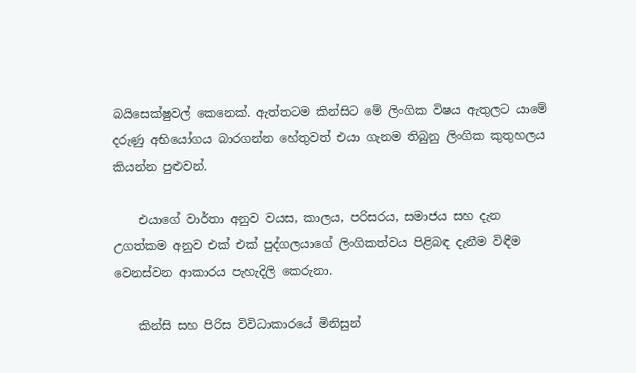බයිසෙක්ෂුවල් කෙනෙක්. ඇත්තටම කින්සිට මේ ලිංගික විෂය ඇතුලට යාමේ දරුණු අභියෝගය බාරගන්න හේතුවත් එයා ගැනම තිබුනු ලිංගික කුතුහලය කියන්න පුළුවන්.

    එයාගේ වාර්තා අනුව වයස, කාලය, පරිසරය, සමාජය සහ දැන උගත්කම අනුව එක් එක් පුද්ගලයාගේ ලිංගිකත්වය පිළිබඳ දැනීම විඳීම වෙනස්වන ආකාරය පැහැදිලි කෙරුනා.

    කින්සි සහ පිරිස විවිධාකාරයේ මිනිසුන්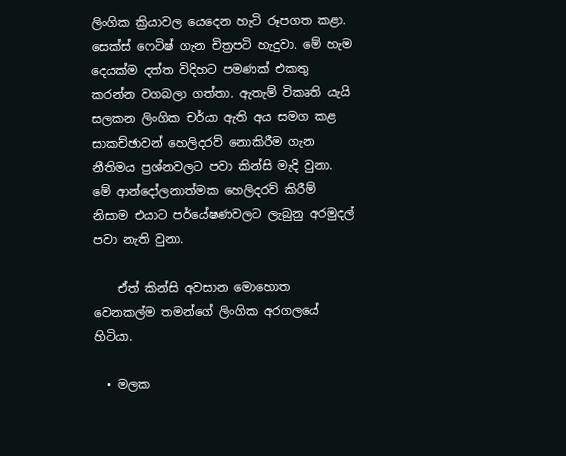ලිංගික ක්‍රියාවල යෙදෙන හැටි රූපගත කළා. සෙක්ස් ෆෙටිෂ් ගැන චිත්‍රපටි හැදුවා. මේ හැම දෙයක්ම දත්ත විදිහට පමණක් එකතු කරන්න වගබලා ගත්තා. ඇතැම් විකෘති යැයි සලකන ලිංගික චර්යා ඇති අය සමග කළ සාකච්ඡාවන් හෙලිදරව් නොකිරීම ගැන නීතිමය ප්‍රශ්නවලට පවා කින්සි මැදි වුනා. මේ ආන්දෝලනාත්මක හෙලිදරව් කිරීම් නිසාම එයාට පර්යේෂණවලට ලැබුනු අරමුදල් පවා නැති වුනා.

    ඒත් කින්සි අවසාන මොහොත වෙනකල්ම තමන්ගේ ලිංගික අරගලයේ හිටියා.

  • මලක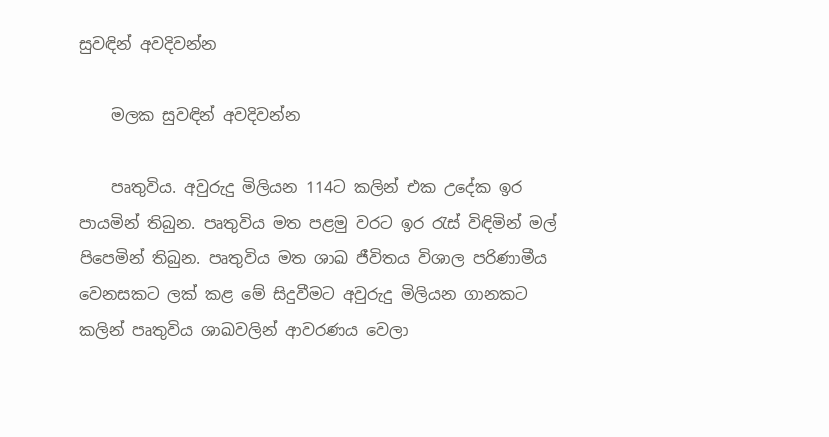සුවඳින් අවදිවන්න

    මලක සුවඳින් අවදිවන්න

    පෘතුවිය. අවුරුදු මිලියන 114ට කලින් එක උදේක ඉර පායමින් තිබුන. පෘතුවිය මත පළමු වරට ඉර රැස් විඳිමින් මල් පිපෙමින් තිබුන. පෘතුවිය මත ශාඛ ජීවිතය විශාල පරිණාමීය වෙනසකට ලක් කළ මේ සිදුවීමට අවුරුදු මිලියන ගානකට කලින් පෘතුවිය ශාඛවලින් ආවරණය වෙලා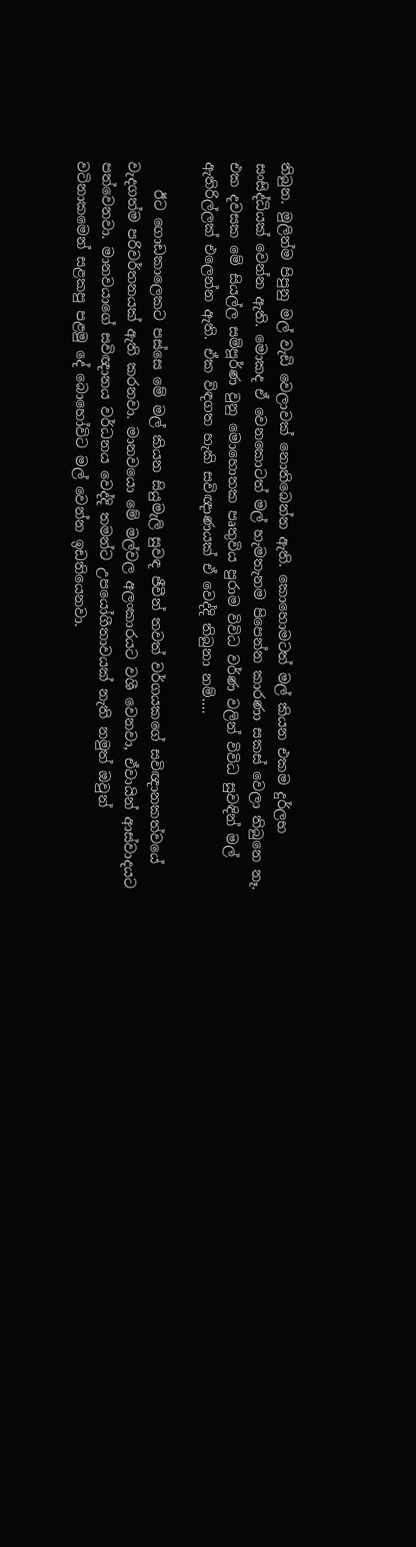තිබුන. මුලින්ම පිපුනු මල් වැඩි වෙලාවක් නොතිබෙන්න ඇති. කොහොමටත් මල් කියන එකම දුර්ලභ සංසිද්ධියක් වෙන්න ඇති. මොකද ඒ වෙනකොටත් මල් හැමතැනම පිපෙන්න කාරණා සකස් වෙලා තිබුනෙ නෑ. එක දවසක මේ සියල්ල සම්පූර්ණ වුනු මොහොතක පෘතුවිය පුරාම විවිධ වර්ණ වලින් විවිධ සුවඳින් මල් ඇතිරිල්ලක් එලෙන්න ඇති. ඒක විඳගත හැකි සවිඥාණයක් ඒ වෙද්දි තිබුනා නම්….

    ඊට ගොඩකාලෙකට පස්සෙ මේ මල් කියන සියුමැලි සුවඳ ජීවීන් තවත් වර්ගයකගේ සවිඥානකත්වයේ වැදගත්ම පරිවර්තනයක් ඇති කරනවා. මානවයො මේ මල්වල අලංකාරයට වශී වෙනවා, ඒවායින් ආස්වාදයට පත්වෙනවා. මානවයාගේ සවිඥානය වර්ධනය වෙද්දි තමන්ට උපයෝගීතාවයක් නැති නමුත් ඔවුන් වටිනාකමෙන් සළකපු පළමු දේ බොහෝවිට මල් වෙන්න ඉඩතියෙනවා.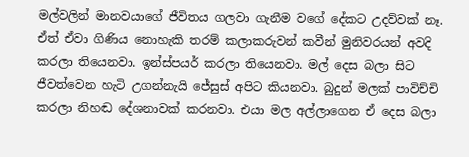මල්වලින් මානවයාගේ ජීවිතය ගලවා ගැනීම වගේ දේකට උදව්වක් නෑ. ඒත් ඒවා ගිණිය නොහැකි තරම් කලාකරුවන් කවීන් මුනිවරයන් අවදි කරලා තියෙනවා. ඉන්ස්පයර් කරලා තියෙනවා. මල් දෙස බලා සිට ජීවත්වෙන හැටි උගන්නැයි ජේසුස් අපිට කියනවා. බුදුන් මලක් පාවිච්චි කරලා නිහඬ දේශනාවක් කරනවා. එයා මල අල්ලාගෙන ඒ දෙස බලා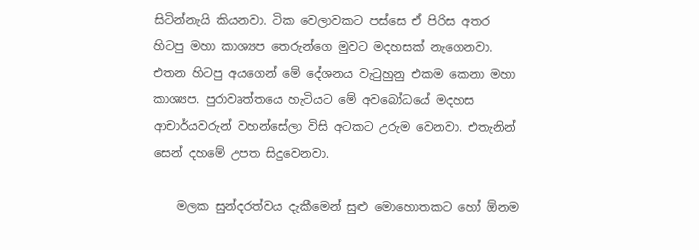සිටින්නැයි කියනවා. ටික වෙලාවකට පස්සෙ ඒ පිරිස අතර හිටපු මහා කාශ්‍යප තෙරුන්ගෙ මුවට මදහසක් නැගෙනවා. එතන හිටපු අයගෙන් මේ දේශනය වැටුහුනු එකම කෙනා මහා කාශ්‍යප. පුරාවෘත්තයෙ හැටියට මේ අවබෝධයේ මදහස ආචාර්යවරුන් වහන්සේලා විසි අටකට උරුම වෙනවා. එතැනින් සෙන් දහමේ උපත සිදුවෙනවා.

    මලක සුන්දරත්වය දැකීමෙන් සුළු මොහොතකට හෝ ඕනම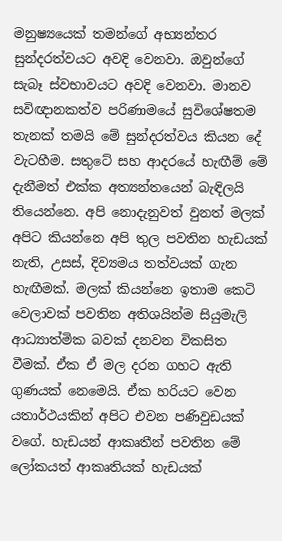මනුෂ්‍යයෙක් තමන්ගේ අභ්‍යන්තර සුන්දරත්වයට අවදි වෙනවා. ඔවුන්ගේ සැබෑ ස්වභාවයට අවදි වෙනවා. මානව සවිඥානකත්ව පරිණාමයේ සුවිශේෂතම තැනක් තමයි මේ සුන්දරත්වය කියන දේ වැටහීම. සතුටේ සහ ආදරයේ හැඟීම් මේ දැනීමත් එක්ක අත්‍යන්තයෙන් බැඳිලයි තියෙන්නෙ. අපි නොදැනුවත් වුනත් මලක් අපිට කියන්නෙ අපි තුල පවතින හැඩයක් නැති, උසස්, දිව්‍යමය තත්වයක් ගැන හැඟීමක්. මලක් කියන්නෙ ඉතාම කෙටි වෙලාවක් පවතින අතිශයින්ම සියුමැලි ආධ්‍යාත්මික බවක් දනවන විකසිත වීමක්. ඒක ඒ මල දරන ගහට ඇති ගුණයක් නෙමෙයි. ඒක හරියට වෙන යතාර්ථයකින් අපිට එවන පණිවුඩයක් වගේ. හැඩයන් ආකෘතීන් පවතින මේ ලෝකයත් ආකෘතියක් හැඩයක්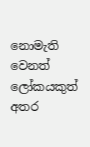නොමැති වෙනත් ලෝකයකුත් අතර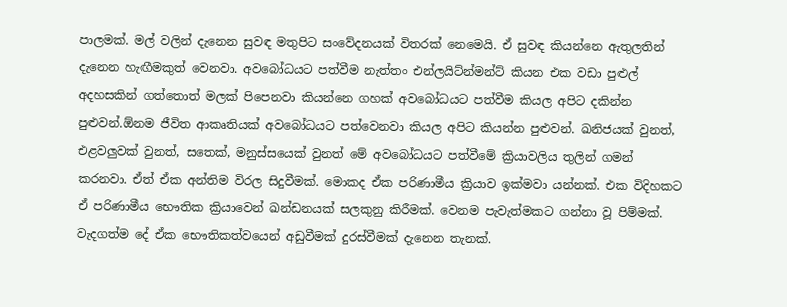පාලමක්. මල් වලින් දැනෙන සුවඳ මතුපිට සංවේදනයක් විතරක් නෙමෙයි. ඒ සුවඳ කියන්නෙ ඇතුලතින් දැනෙන හැඟීමකුත් වෙනවා. අවබෝධයට පත්වීම නැත්තං එන්ලයිට්න්මන්ට් කියන එක වඩා පුළුල් අදහසකින් ගත්තොත් මලක් පිපෙනවා කියන්නෙ ගහක් අවබෝධයට පත්වීම කියල අපිට දකින්න පුළුවන්.ඕනම ජීවිත ආකෘතියක් අවබෝධයට පත්වෙනවා කියල අපිට කියන්න පුළුවන්. ඛනිජයක් වුනත්, එළවලුවක් වුනත්, සතෙක්, මනුස්සයෙක් වුනත් මේ අව‍බෝධයට පත්වීමේ ක්‍රියාවලිය තුලින් ගමන් කරනවා. ඒත් ඒක අන්තිම විරල සිදුවීමක්. මොකද ඒක පරිණාමීය ක්‍රියාව ඉක්මවා යන්නක්. එක විදිහකට ඒ පරිණාමීය භෞතික ක්‍රියාවෙන් ඛන්ඩනයක් සලකුනු කිරීමක්. වෙනම පැවැත්මකට ගන්නා වූ පිම්මක්. වැදගත්ම දේ ඒක ‍භෞතිකත්වයෙන් අඩුවීමක් දුරස්වීමක් දැනෙන තැනක්.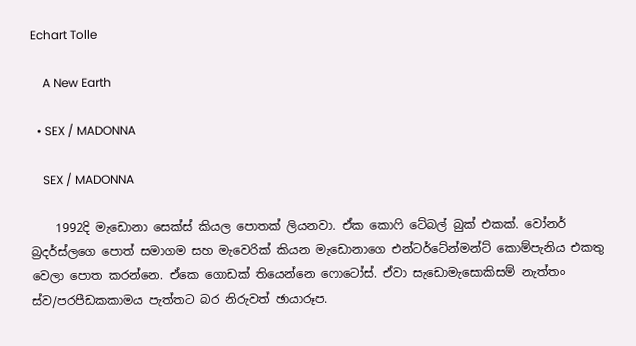Echart Tolle

    A New Earth

  • SEX / MADONNA

    SEX / MADONNA

    1992දි මැඩොනා සෙක්ස් කියල පොතක් ලියනවා. ඒක කොෆි ටේබල් බුක් එකක්. වෝනර් බ්‍රදර්ස්ලගෙ පොත් සමාගම සහ මැවෙරික් කියන මැඩොනාගෙ එන්ටර්ටේන්මන්ට් කොම්පැනිය එකතු වෙලා පොත කරන්නෙ. ඒකෙ ගොඩක් තියෙන්නෙ ෆොටෝස්. ඒවා සැඩොමැසොකිසම් නැත්තං ස්ව/පරපීඩකකාමය පැත්තට බර නිරුවත් ඡායාරූප.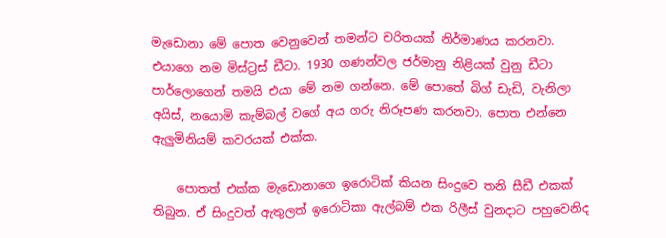මැඩොනා මේ පොත වෙනුවෙන් තමන්ට චරිතයක් නිර්මාණය කරනවා. එයාගෙ නම මිස්ට්‍රස් ඩීටා. 1930 ගණන්වල ජර්මානු නිළියක් වුනු ඩීටා පාර්ලොගෙන් තමයි එයා මේ නම ගන්නෙ. මේ පොතේ බිග් ඩැඩි, වැනිලා අයිස්, නයොමි කැම්බල් වගේ අය ගරු නිරූපණ කරනවා. පොත එන්නෙ ඇලුමිනියම් කවරයක් එක්ක.

    පොතත් එක්ක මැඩොනාගෙ ඉරොටික් කියන සිංදුවෙ තනි සීඩී එකක් තිබුන. ඒ සිංදුවත් ඇතුලත් ඉරොටිකා ඇල්බම් එක රිලීස් වුනදාට පහුවෙනිද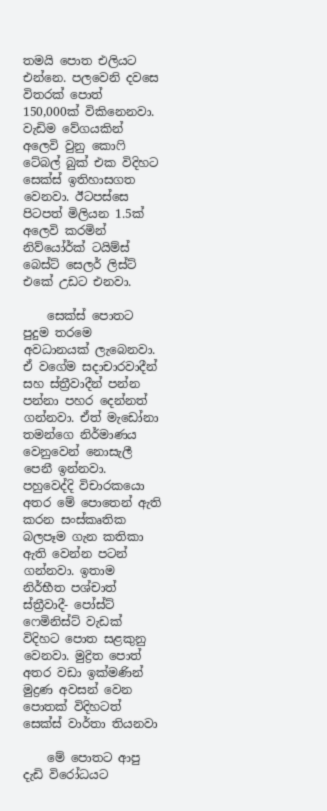තමයි පොත එලියට එන්නෙ. පලවෙනි දවසෙ විතරක් පොත් 150,000ක් විකිනෙනවා. වැඩිම වේගයකින් අලෙවි වුනු කොෆි ටේබල් බුක් එක විදිහට සෙක්ස් ඉතිහාසගත වෙනවා. ඊටපස්සෙ පිටපත් මිලියන 1.5ක් අලෙවි කරමින් නිව්යෝර්ක් ටයිම්ස් බෙස්ට් සෙලර් ලිස්ට් එකේ උඩට එනවා.

    සෙක්ස් පොතට පුදුම තරමෙ අවධානයක් ලැබෙනවා. ඒ වගේම සදාචාරවාදීන් සහ ස්ත්‍රීවාදීන් පන්න පන්නා පහර දෙන්නත් ගන්නවා. ඒත් මැඩෝනා තමන්ගෙ නිර්මාණය වෙනුවෙන් නොසැලී පෙනී ඉන්නවා. පහුවෙද්දි විචාරකයො අතර මේ පොතෙන් ඇති කරන සංස්කෘතික බලපෑම ගැන කතිකා ඇති වෙන්න පටන් ගන්නවා. ඉතාම නිර්භීත පශ්චාත් ස්ත්‍රීවාදී- පෝස්ට් ෆෙමිනිස්ට් වැඩක් විදිහට පොත සළකුනු වෙනවා. මුද්‍රිත පොත් අතර වඩා ඉක්මණින් මුද්‍රණ අවසන් වෙන පොතක් විදිහටත් සෙක්ස් වාර්තා තියනවා

    මේ පොතට ආපු දැඩි විරෝධයට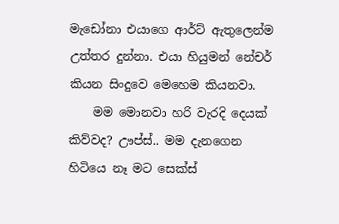මැඩෝනා එයාගෙ ආර්ට් ඇතුලෙන්ම උත්තර දුන්නා. එයා හියුමන් නේචර් කියන සිංදුවෙ මෙහෙම කියනවා.
    මම මොනවා හරි වැරදි දෙයක් කිව්වද? ඌප්ස්.. මම දැනගෙන හිටියෙ නෑ මට සෙක්ස්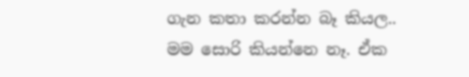ගැන කතා කරන්න බෑ කියල.. මම සොරි කියන්නෙ නෑ. ඒක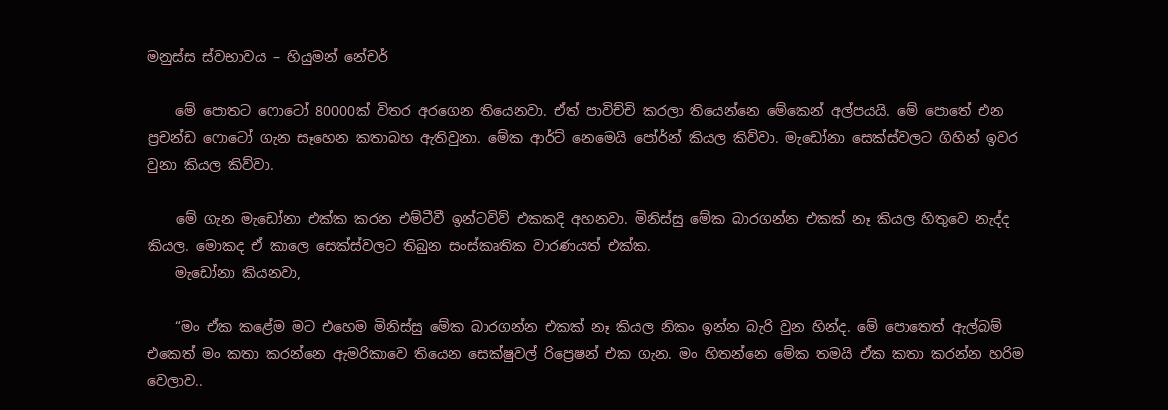මනුස්ස ස්වභාවය – හියුමන් නේචර්

    මේ පොතට ෆොටෝ 80000ක් විතර අරගෙන තියෙනවා. ඒත් පාවිච්චි කරලා තියෙන්නෙ මේකෙන් අල්පයයි. මේ පොතේ එන ප්‍රචන්ඩ ෆොටෝ ගැන සෑහෙන කතාබහ ඇතිවුනා. මේක ආර්ට් නෙමෙයි පෝර්න් කියල කිව්වා. මැඩෝනා සෙක්ස්වලට ගිහින් ඉවර වුනා කියල කිව්වා.

    මේ ගැන මැඩෝනා එක්ක කරන එම්ටීවී ඉන්ටවිව් එකකදි අහනවා. මිනිස්සු මේක බාරගන්න එකක් නෑ කියල හිතුවෙ නැද්ද කියල. මොකද ඒ කාලෙ සෙක්ස්වලට තිබුන සංස්කෘතික වාරණයත් එක්ක.
    මැඩෝනා කියනවා,

    “මං ඒක කළේම මට එහෙම මිනිස්සු මේක බාරගන්න එකක් නෑ කියල නිකං ඉන්න බැරි වුන හින්ද. මේ පොතෙත් ඇල්බම් එකෙත් මං කතා කරන්නෙ ඇමරිකාවෙ තියෙන සෙක්ෂුවල් රිප්‍රෙෂන් එක ගැන. මං හිතන්නෙ මේක තමයි ඒක කතා කරන්න හරිම වෙලාව..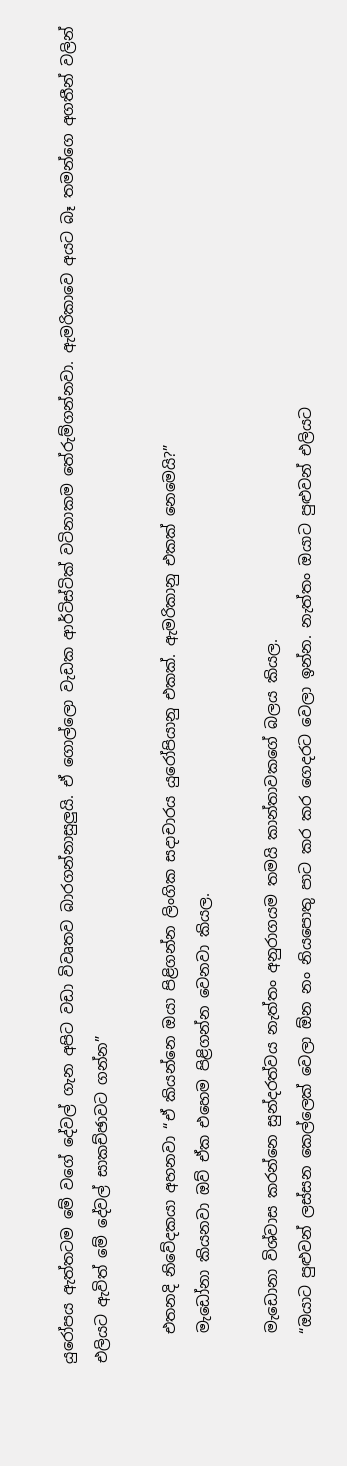යුරෝපය ඇත්තටම මේ වගේ දේවල් ගැන අපිට වඩා විවෘතව බාරගන්නාසුලුයි. ඒ ගොල්ලො වැඩක ආර්ටිස්ටික් වටිනාකම තේරුම්ගන්නවා. ඇමරිකාවෙ අයට බෑ තමන්ගෙ අගතීන් වලින් එලියට ඇවිත් මේ දේවල් සාකච්ඡාවට ගන්න”

    එතනදි නිවේදකයා අහනවා “ඒ කියන්නෙ ඔයා පිළිගන්න ලිංගික සදාචාරය යුරෝපියානු එකක්. ඇමරිකානු එකක් නෙමෙයි?”
    මැඩෝනා කියනවා ඔව් ඒක එහෙම පිළිගන්න වෙනවා කියල.

    මැඩොනා විශ්වාස කරන්නෙ සුන්දරත්වය නැත්තං අනුරාගයම තමයි කාන්තාවකගේ බලය කියල.
    “ඔයාට පුළුවන් ලස්සන කෙල්ලෙක් වෙලා ඕන නං නියපොතු පාට කර කර ගෙදරට වෙලා ඉන්න. නැත්තං ඔයාට පුළුවන් එලියට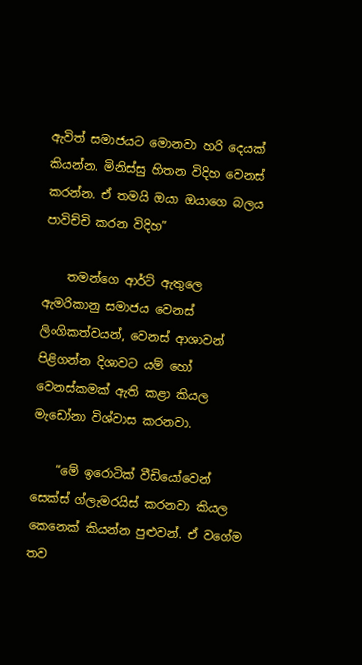ඇවිත් සමාජයට මොනවා හරි දෙයක් කියන්න. මිනිස්සු හිතන විදිහ වෙනස් කරන්න. ඒ තමයි ඔයා ඔයාගෙ බලය පාවිච්චි කරන විදිහ”

    තමන්ගෙ ආර්ට් ඇතුලෙ ඇමරිකානු සමාජය වෙනස් ලිංගිකත්වයන්, වෙනස් ආශාවන් පිළිගන්න දිශාවට යම් හෝ වෙනස්කමක් ඇති කළා කියල මැඩෝනා විශ්වාස කරනවා.

    “මේ ඉරොටික් වීඩියෝවෙන් සෙක්ස් ග්ලැමරයිස් කරනවා කියල කෙනෙක් කියන්න පුළුවන්. ඒ වගේම තව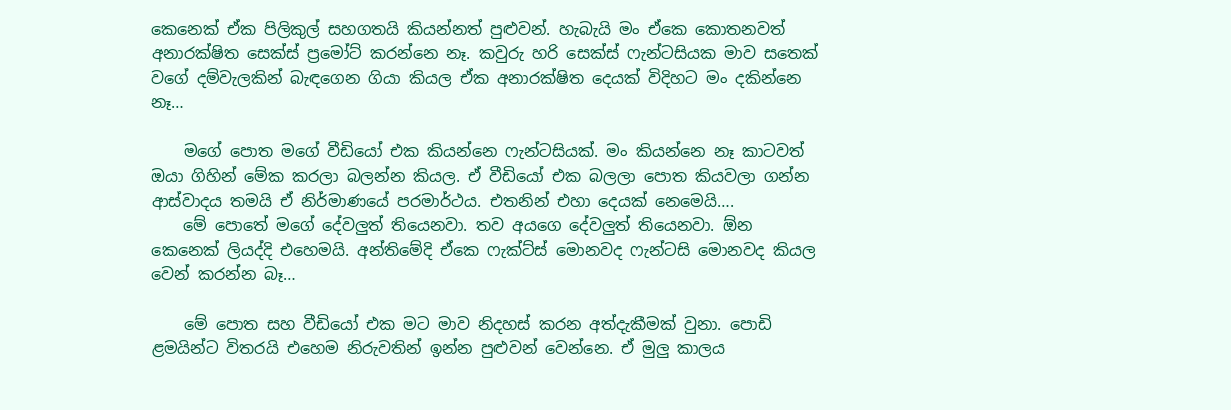කෙනෙක් ඒක පිලිකුල් සහගතයි කියන්නත් පුළුවන්. හැබැයි මං ඒකෙ කොතනවත් අනාරක්ෂිත සෙක්ස් ප්‍රමෝට් කරන්නෙ නෑ. කවුරු හරි සෙක්ස් ෆැන්ටසියක මාව සතෙක් වගේ දම්වැලකින් බැඳගෙන ගියා කියල ඒක අනාරක්ෂිත දෙයක් විදිහට මං දකින්නෙ නෑ…

    මගේ පොත මගේ වීඩියෝ එක කියන්නෙ ෆැන්ටසියක්. මං කියන්නෙ නෑ කාටවත් ඔයා ගිහින් මේක කරලා බලන්න කියල. ඒ වීඩියෝ එක බලලා පොත කියවලා ගන්න ආස්වාදය තමයි ඒ නිර්මාණයේ පරමාර්ථය. එතනින් එහා දෙයක් නෙමෙයි….
    මේ පොතේ මගේ දේවලුත් තියෙනවා. තව අයගෙ දේවලුත් තියෙනවා. ඕන කෙනෙක් ලියද්දි එහෙමයි. අන්තිමේදි ඒකෙ ෆැක්ට්ස් මොනවද ෆැන්ටසි මොනවද කියල වෙන් කරන්න බෑ…

    මේ පොත සහ වීඩියෝ එක මට මාව නිදහස් කරන අත්දැකීමක් වුනා. පොඩි ළමයින්ට විතරයි එහෙම නිරුවතින් ඉන්න පුළුවන් වෙන්නෙ. ඒ මුලු කාලය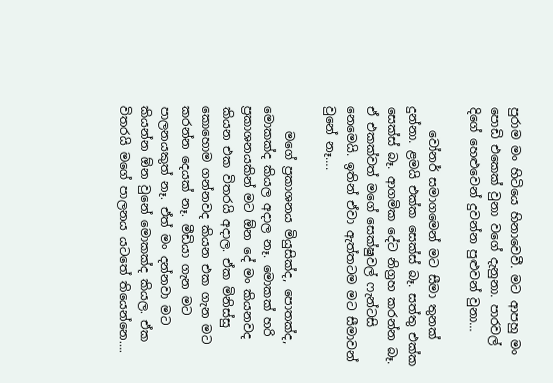පුරාම මං හිටියෙ හිනාවෙවී. මට ආපහු මං පොඩි එකෙක් වුනා වගේ දැනුනා. පාරවල් දිගේ හෙළුවෙන් දුවන්න පුළුවන් වුනා…

    වෝනර් සමාගමෙන් මට සීමා තුනක් දුන්නා. ළමයි එක්ක සෙක්ස් බෑ. සත්තු එක්ක සෙක්ස් බෑ. ආගමික දේට නිග්‍රහ කරන්න බෑ. ඒ එකක්වත් මගේ සෙක්ෂුවල් ෆැන්ටසි නෙමෙයි. ඉතින් ඒවා ඇත්තටම මට සීමාවන් වුනේ නෑ….

    මගේ ප්‍රකාශනය මියුසික්ද, පොතක්ද, මොකක්ද කියල අදාල නෑ. මොකක් හරි ප්‍රකාශනයකින් මට ඕන දේ මං කියනවද කියන එක විතරයි අදාල. ඒක මිනිස්සු කොහොම ගන්නවද කියන එක ගැන මට කරන්න දෙයක් නෑ. මීඩියා ගැන මට පාලනයකුත් නෑ. ඒත් මං දන්නවා මට කියන්න ඕන වුනේ මොකක්ද කියල. ඒක විතරයි මගේ පාලනය යටතේ තියෙන්නෙ….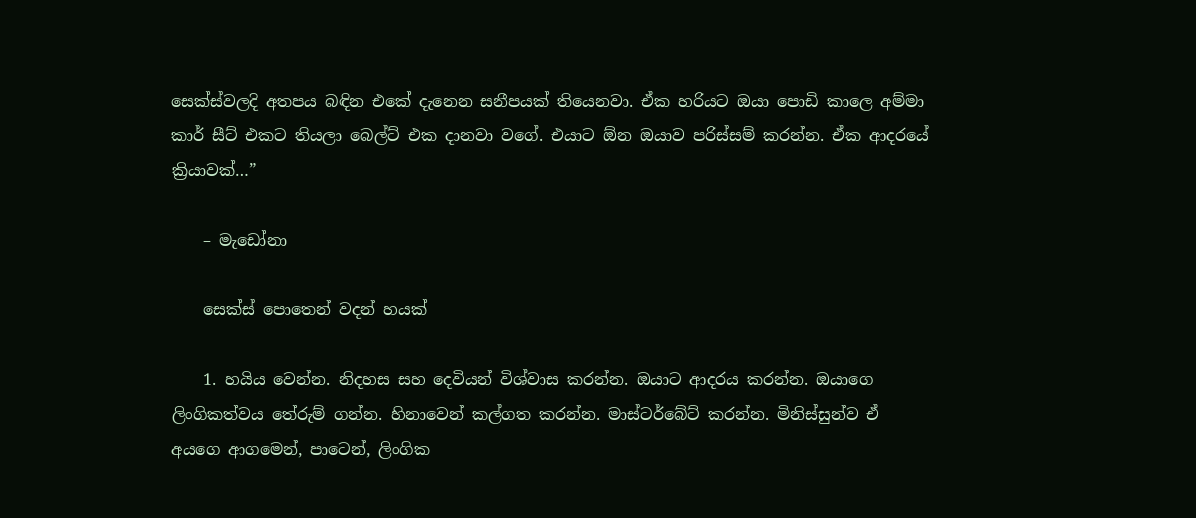සෙක්ස්වලදි අතපය බඳින එකේ දැනෙන සනීපයක් තියෙනවා. ඒක හරියට ඔයා පොඩි කාලෙ අම්මා කාර් සීට් එකට තියලා බෙල්ට් එක දානවා වගේ. එයාට ඕන ඔයාව පරිස්සම් කරන්න. ඒක ආදරයේ ක්‍රියාවක්…”

    – මැඩෝනා

    සෙක්ස් පොතෙන් වදන් හයක්

    1. හයිය වෙන්න. නිදහස සහ දෙවියන් විශ්වාස කරන්න. ඔයාට ආදරය කරන්න. ඔයාගෙ ලිංගිකත්වය තේරුම් ගන්න. හිනාවෙන් කල්ගත කරන්න. මාස්ටර්බේට් කරන්න. මිනිස්සුන්ව ඒ අයගෙ ආගමෙන්, පාටෙන්, ලිංගික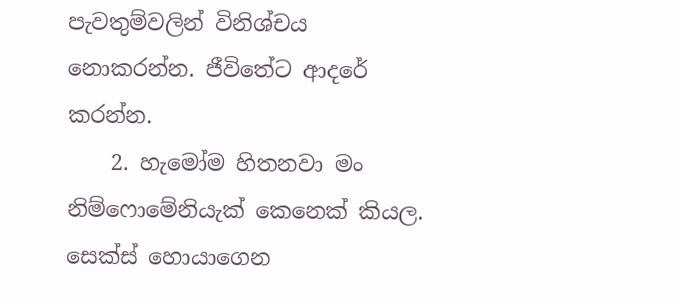පැවතුම්වලින් විනිශ්චය නොකරන්න. ජීවිතේට ආදරේ කරන්න.
    2. හැමෝම හිතනවා මං නිම්ෆොමේනියැක් කෙනෙක් කියල. සෙක්ස් හොයාගෙන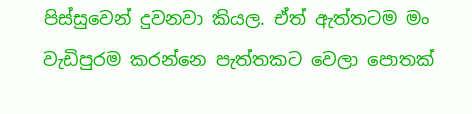පිස්සුවෙන් දුවනවා කියල. ඒත් ඇත්තටම මං වැඩිපුරම කරන්නෙ පැත්තකට වෙලා පොතක්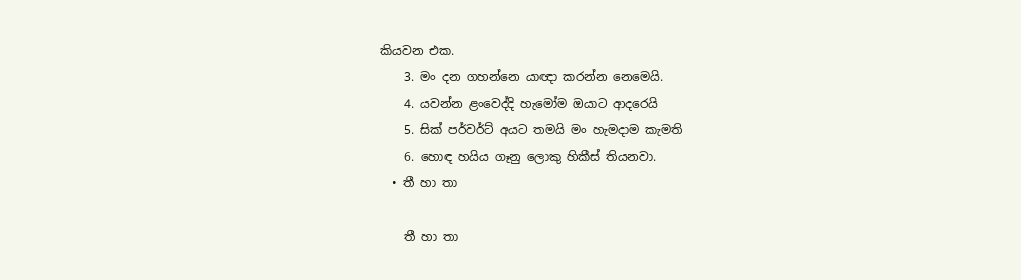කියවන එක.
    3. මං දන ගහන්නෙ යාඥා කරන්න නෙමෙයි.
    4. යවන්න ළංවෙද්දි හැමෝම ඔයාට ආදරෙයි
    5. සික් පර්වර්ට් අයට තමයි මං හැමදාම කැමති
    6. හොඳ හයිය ගෑනු ලොකු හිකීස් තියනවා.
  • තී හා තා

    තී හා තා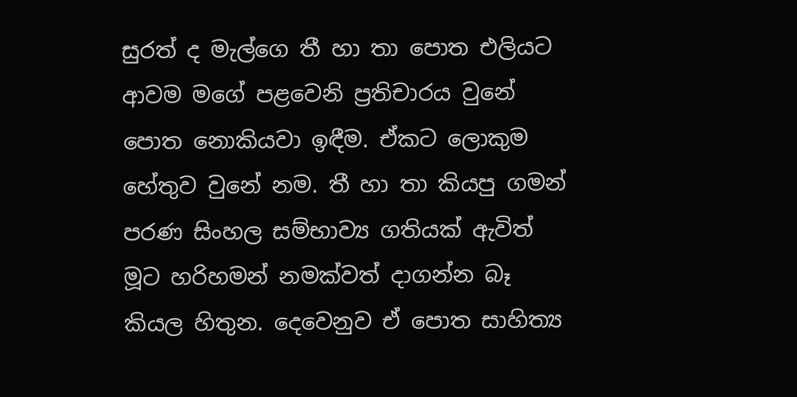සුරත් ද මැල්ගෙ තී හා තා පොත එලියට ආවම මගේ පළවෙනි ප්‍රතිචාරය වුනේ පොත නොකියවා ඉඳීම. ඒකට ලොකුම හේතුව වුනේ නම. තී හා තා කියපු ගමන් පරණ සිංහල සම්භාව්‍ය ගතියක් ඇවිත් මූට හරිහමන් නමක්වත් දාගන්න බෑ කියල හිතුන. දෙවෙනුව ඒ පොත සාහිත්‍ය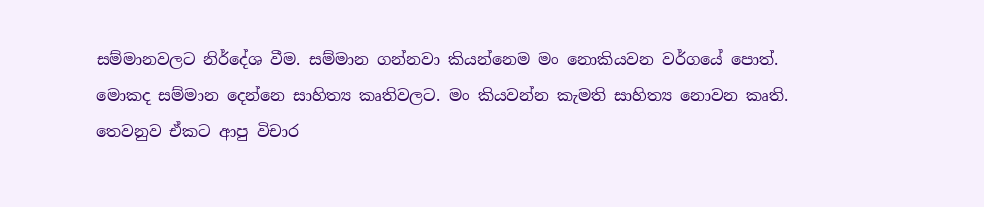සම්මානවලට නිර්දේශ වීම. සම්මාන ගන්නවා කියන්නෙම මං නොකියවන වර්ගයේ පොත්. මොකද සම්මාන දෙන්නෙ සාහිත්‍ය කෘතිවලට. මං කියවන්න කැමති සාහිත්‍ය නොවන කෘති. තෙවනුව ඒකට ආපු විචාර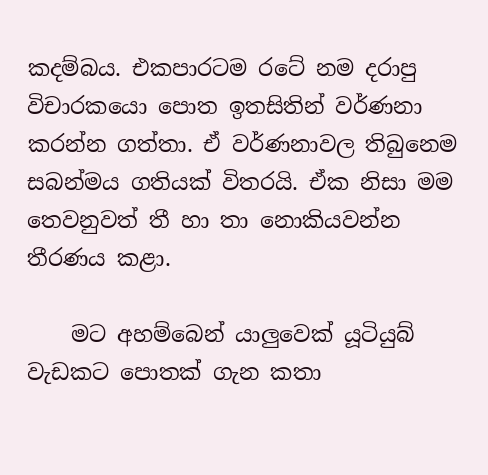කදම්බය. එකපාරටම රටේ නම දරාපු විචාරකයො පොත ඉතසිතින් වර්ණනා කරන්න ගත්තා. ඒ වර්ණනාවල තිබුනෙම සබන්මය ගතියක් විතරයි. ඒක නිසා මම තෙවනුවත් තී හා තා නොකියවන්න තීරණය කළා.

    මට අහම්බෙන් යාලුවෙක් යූටියුබ් වැඩකට පොතක් ගැන කතා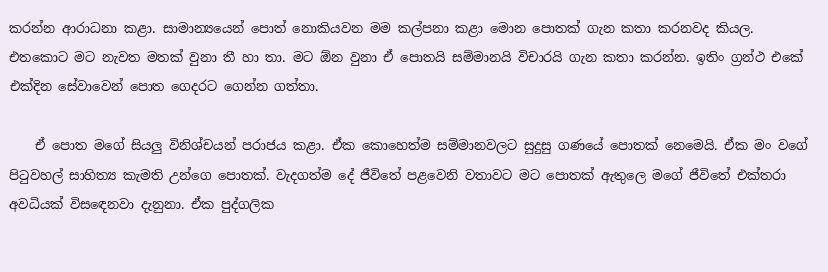කරන්න ආරාධනා කළා. සාමාන්‍යයෙන් පොත් නොකියවන මම කල්පනා කළා මොන පොතක් ගැන කතා කරනවද කියල. එතකොට මට නැවත මතක් වුනා තී හා තා. මට ඕන වුනා ඒ පොතයි සම්මානයි විචාරයි ගැන කතා කරන්න. ඉතිං ග්‍රන්ථ එකේ එක්දින සේවාවෙන් පොත ගෙදරට ගෙන්න ගත්තා.

    ඒ පොත මගේ සියලු විනිශ්චයන් පරාජය කළා. ඒක කොහෙත්ම සම්මානවලට සුදුසු ගණයේ පොතක් නෙමෙයි. ඒක මං වගේ පිටුවහල් සාහිත්‍ය කැමති උන්ගෙ පොතක්. වැදගත්ම දේ ජීවිතේ පළවෙනි වතාවට මට පොතක් ඇතුලෙ මගේ ජීවිතේ එක්තරා අවධියක් විසඳෙනවා දැනුනා. ඒක පුද්ගලික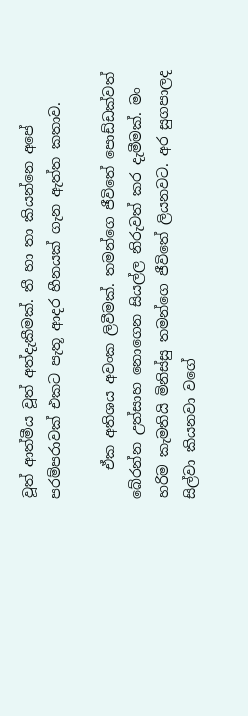වූත් ආත්මීය වූත් අත්දැකීමක්. තී හා තා කියන්නෙ අපේ පරම්පරාවක් එකට පැතූ ආදර හීනයක් ගැන ඇත්ත කතාව.

    ඒක අතිශය අවංක ලිවීමක්. තමන්ගෙ ජීවිතේ පොඩ්ඩක්වත් බේරන්න උත්සාහ නොගෙන සියල්ල නිරුවත් කර දැමීමක්. මං හරිම කැමතියි මිනිස්සු තමන්ගෙ ජීවිතේ ලියනවට. අර සුගපාලද සිල්වා කියනවා වගේ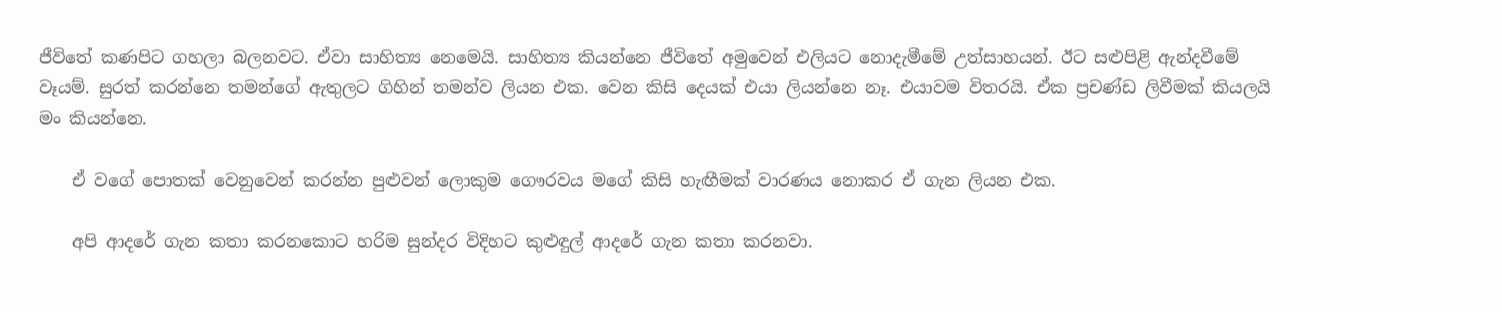ජීවිතේ කණපිට ගහලා බලනවට. ඒවා සාහිත්‍ය නෙමෙයි. සාහිත්‍ය කියන්නෙ ජීවිතේ අමුවෙන් එලියට නොදැමීමේ උත්සාහයන්. ඊට සළුපිළි ඇන්දවීමේ වෑයම්. සුරත් කරන්නෙ තමන්ගේ ඇතුලට ගිහින් තමන්ව ලියන එක. වෙන කිසි දෙයක් එයා ලියන්නෙ නෑ. එයාවම විතරයි. ඒක ප්‍රචණ්ඩ ලිවීමක් කියලයි මං කියන්නෙ.

    ඒ වගේ පොතක් වෙනුවෙන් කරන්න පුළුවන් ලොකුම ගෞරවය මගේ කිසි හැඟීමක් වාරණය නොකර ඒ ගැන ලියන එක.

    අපි ආදරේ ගැන කතා කරනකොට හරිම සුන්දර විදිහට කුළුඳුල් ආදරේ ගැන කතා කරනවා.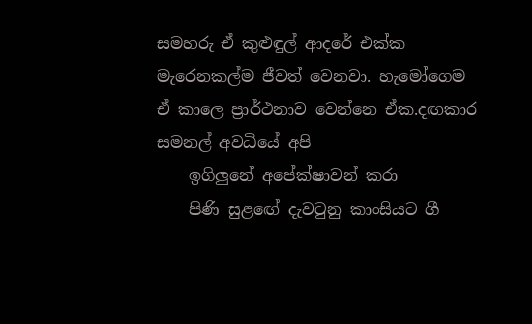සමහරු ඒ කුළුඳුල් ආදරේ එක්ක මැරෙනකල්ම ජීවත් වෙනවා. හැමෝගෙම ඒ කාලෙ ප්‍රාර්ථනාව වෙන්නෙ ඒක.දඟකාර සමනල් අවධියේ අපි
    ඉගිලුනේ අපේක්ෂාවන් කරා
    පිණි සුළඟේ දැවටුනු කාංසියට ගී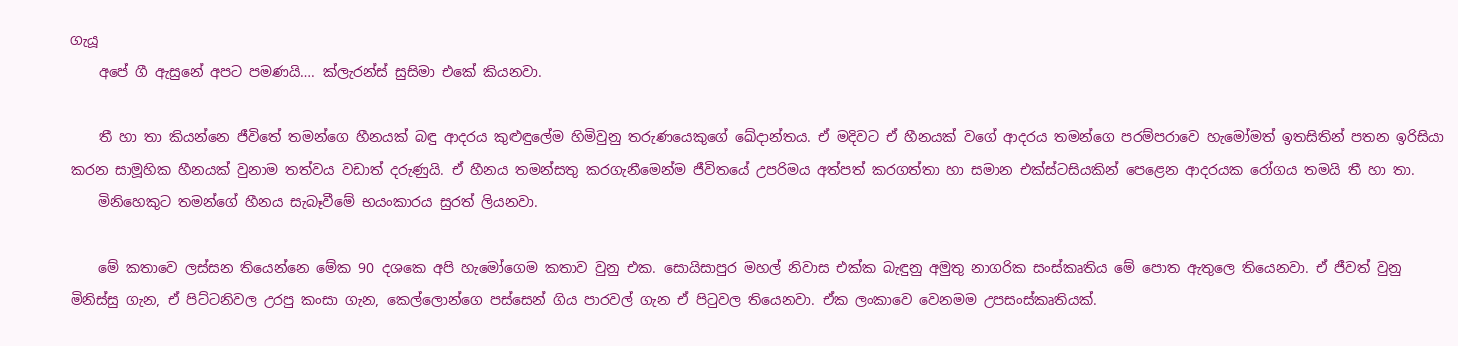ගැයූ
    අපේ ගී ඇසුනේ අපට පමණයි…. ක්ලැරන්ස් සුසිමා එකේ කියනවා.

    තී හා තා කියන්නෙ ජීවිතේ තමන්ගෙ හීනයක් බඳු ආදරය කුළුඳුලේම හිමිවුනු තරුණයෙකුගේ ඛේදාන්තය. ඒ මදිවට ඒ හීනයක් වගේ ආදරය තමන්ගෙ පරම්පරාවෙ හැමෝමත් ඉතසිතින් පතන ඉරිසියා කරන සාමූහික හීනයක් වුනාම තත්වය වඩාත් දරුණුයි. ඒ හීනය තමන්සතු කරගැනීමෙන්ම ජීවිතයේ උපරිමය අත්පත් කරගත්තා හා සමාන එක්ස්ටසියකින් පෙළෙන ආදරයක රෝගය තමයි තී හා තා.
    මිනිහෙකුට තමන්ගේ හීනය සැබෑවීමේ භයංකාරය සුරත් ලියනවා.

    මේ කතාවෙ ලස්සන තියෙන්නෙ මේක 90 දශකෙ අපි හැමෝගෙම කතාව වුනු එක. සොයිසාපුර මහල් නිවාස එක්ක බැඳුනු අමුතු නාගරික සංස්කෘතිය මේ පොත ඇතුලෙ තියෙනවා. ඒ ජීවත් වුනු මිනිස්සු ගැන, ඒ පිට්ටනිවල උරපු කංසා ගැන, කෙල්ලොන්ගෙ පස්සෙන් ගිය පාරවල් ගැන ඒ පිටුවල තියෙනවා. ඒක ලංකාවෙ වෙනමම උපසංස්කෘතියක්.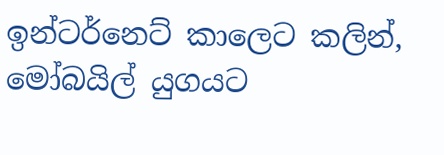ඉන්ටර්නෙට් කාලෙට කලින්, මෝබයිල් යුගයට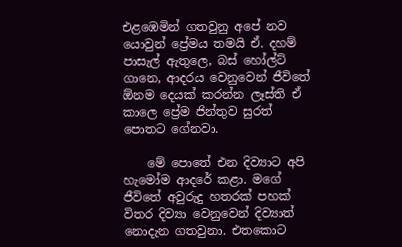එළඹෙමින් ගතවුනු අපේ නව යොවුන් ප්‍රේමය තමයි ඒ. දහම් පාසැල් ඇතුලෙ, බස් හෝල්ට් ගානෙ, ආදරය වෙනුවෙන් ජීවිතේ ඕනම දෙයක් කරන්න ලෑස්ති ඒ කාලෙ ප්‍රේම ජින්තුව සුරත් පොතට ගේනවා.

    මේ පොතේ එන දිව්‍යාට අපි හැමෝම ආදරේ කළා. මගේ ජීවිතේ අවුරුදු හතරක් පහක් විතර දිව්‍යා වෙනුවෙන් දිව්‍යාත් නොදැන ගතවුනා. එතකොට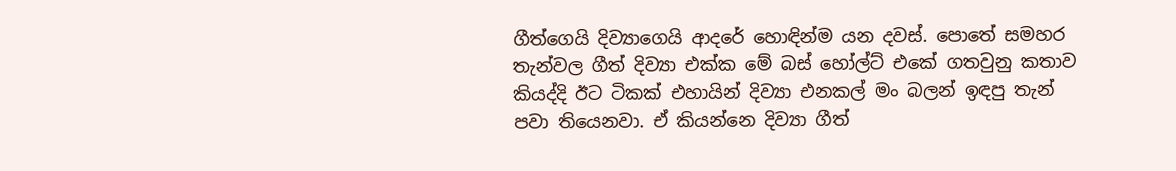ගීත්ගෙයි දිව්‍යාගෙයි ආදරේ හොඳින්ම යන දවස්. පොතේ සමහර තැන්වල ගීත් දිව්‍යා එක්ක මේ බස් හෝල්ට් එකේ ගතවුනු කතාව කියද්දි ඊට ටිකක් එහායින් දිව්‍යා එනකල් මං බලන් ඉඳපු තැන් පවා තියෙනවා. ඒ කියන්නෙ දිව්‍යා ගීත්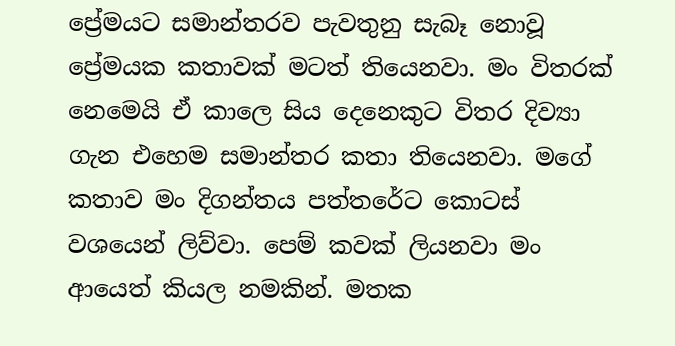ප්‍රේමයට සමාන්තරව පැවතුනු සැබෑ නොවූ ප්‍රේමයක කතාවක් මටත් තියෙනවා. මං විතරක් නෙමෙයි ඒ කාලෙ සිය දෙනෙකුට විතර දිව්‍යා ගැන එහෙම සමාන්තර කතා තියෙනවා. මගේ කතාව මං දිගන්තය පත්තරේට කොටස් වශයෙන් ලිව්වා. පෙම් කවක් ලියනවා මං ආයෙත් කියල නමකින්. මතක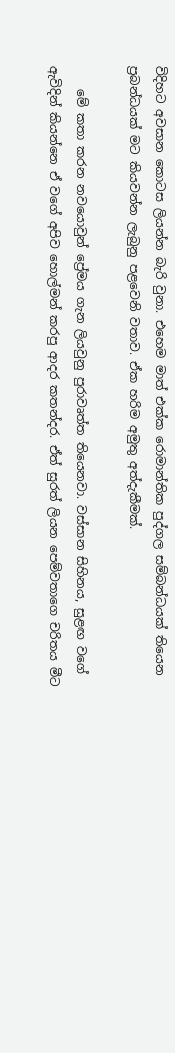විදිහට අවසාන කොටස ලියන්න බැරි වුනා. එහෙම මාත් එක්ක රොමාන්තික පුද්ගල සම්බන්ධයක් තියෙන ප්‍රබන්ධයක් මට කියවන්න ලැබුනු පළවෙනි වතාව. ඒක හරිම අමුතු අත්දැකීමක්.

    මේ කතා කරන නවයොවුන් ප්‍රේමය ගැන ලියවුනු පුරාවෘත්ත තියෙනවා. වස්සාන සිහිනය, සුළඟ වගේ ඇවිදින් කියන්නෙ ඒ වගේ අපිව හොල්මන් කරපු ආදර කතන්දර. ඒත් සුරත් ලියන පෙම්වතාගෙ චරිතය මීට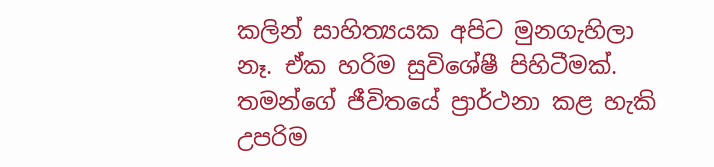කලින් සාහිත්‍යයක අපිට මුනගැහිලා නෑ. ඒක හරිම සුවිශේෂී පිහිටීමක්. තමන්ගේ ජීවිතයේ ප්‍රාර්ථනා කළ හැකි උපරිම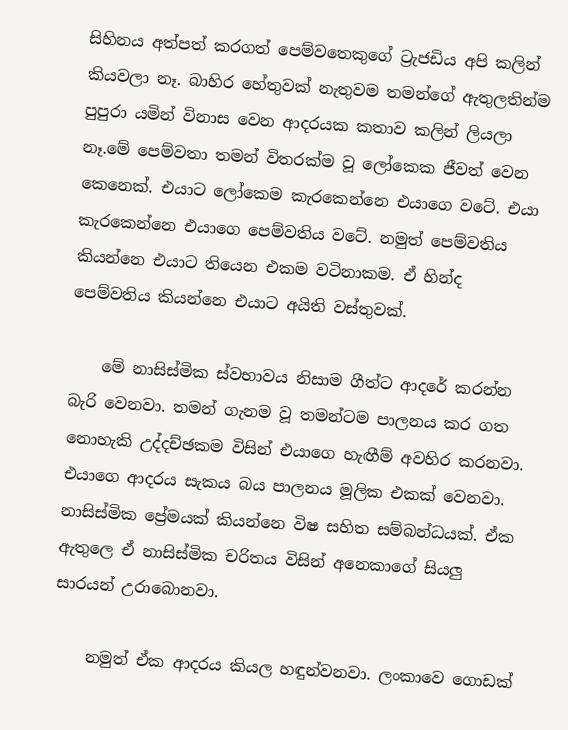සිහිනය අත්පත් කරගත් පෙම්වතෙකුගේ ට්‍රැජඩිය අපි කලින් කියවලා නෑ. බාහිර හේතුවක් නැතුවම තමන්ගේ ඇතුලතින්ම පුපුරා යමින් විනාස වෙන ආදරයක කතාව කලින් ලියලා නෑ.මේ පෙම්වතා තමන් විතරක්ම වූ ලෝකෙක ජීවත් වෙන කෙනෙක්. එයාට ලෝකෙම කැරකෙන්නෙ එයාගෙ වටේ. එයා කැරකෙන්නෙ එයාගෙ පෙම්වතිය වටේ. නමුත් පෙම්වතිය කියන්නෙ එයාට තියෙන එකම වටිනාකම. ඒ හින්ද පෙම්වතිය කියන්නෙ එයාට අයිති වස්තුවක්.

    මේ නාසිස්මික ස්වභාවය නිසාම ගීත්ට ආදරේ කරන්න බැරි වෙනවා. තමන් ගැනම වූ තමන්ටම පාලනය කර ගත නොහැකි උද්දච්ඡකම විසින් එයාගෙ හැඟීම් අවහිර කරනවා. එයාගෙ ආදරය සැකය බය පාලනය මූලික එකක් වෙනවා. නාසිස්මික ප්‍රේමයක් කියන්නෙ විෂ සහිත සම්බන්ධයක්. ඒක ඇතුලෙ ඒ නාසිස්මික චරිතය විසින් අනෙකාගේ සියලු සාරයන් උරාබොනවා.

    නමුත් ඒක ආදරය කියල හඳුන්වනවා. ලංකාවෙ ගොඩක්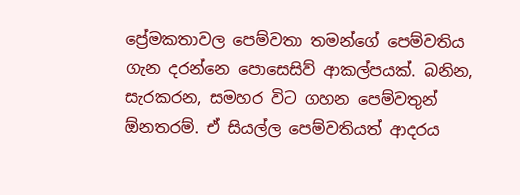ප්‍රේමකතාවල පෙම්වතා තමන්ගේ පෙම්වතිය ගැන දරන්නෙ පොසෙසිව් ආකල්පයක්. බනින, සැරකරන, සමහර විට ගහන පෙම්වතුන් ඕනතරම්. ඒ සියල්ල පෙම්වතියත් ආදරය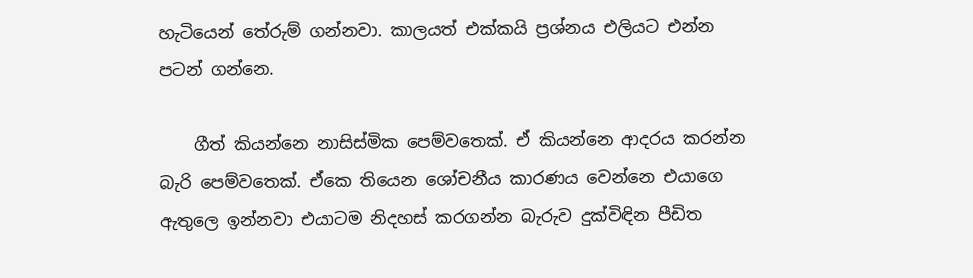හැටියෙන් තේරුම් ගන්නවා. කාලයත් එක්කයි ප්‍රශ්නය එලියට එන්න පටන් ගන්නෙ.

    ගීත් කියන්නෙ නාසිස්මික පෙම්වතෙක්. ඒ කියන්නෙ ආදරය කරන්න බැරි පෙම්වතෙක්. ඒකෙ තියෙන ශෝචනීය කාරණය වෙන්නෙ එයාගෙ ඇතුලෙ ඉන්නවා එයාටම නිදහස් කරගන්න බැරුව දුක්විඳින පීඩිත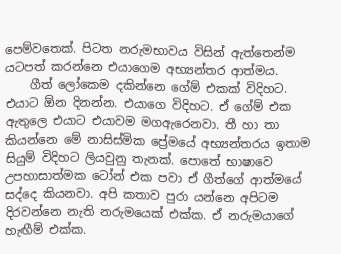පෙම්වතෙක්. පිටත නරුමභාවය විසින් ඇත්තෙන්ම යටපත් කරන්නෙ එයාගෙම අභ්‍යන්තර ආත්මය.
    ගීත් ලෝකෙම දකින්නෙ ගේම් එකක් විදිහට. එයාට ඕන දිනන්න. එයාගෙ විදිහට. ඒ ගේම් එක ඇතුලෙ එයාට එයාවම මගඇරෙනවා. තී හා තා කියන්නෙ මේ නාසිස්මික ප්‍රේමයේ අභ්‍යන්තරය ඉතාම සියුම් විදිහට ලියවුනු තැනක්. පොතේ භාෂාවෙ උපහාසාත්මක ටෝන් එක පවා ඒ ගීත්ගේ ආත්මයේ සද්දෙ කියනවා. අපි කතාව පුරා යන්නෙ අපිටම දිරවන්නෙ නැති නරුමයෙක් එක්ක. ඒ නරුමයාගේ හැඟීම් එක්ක.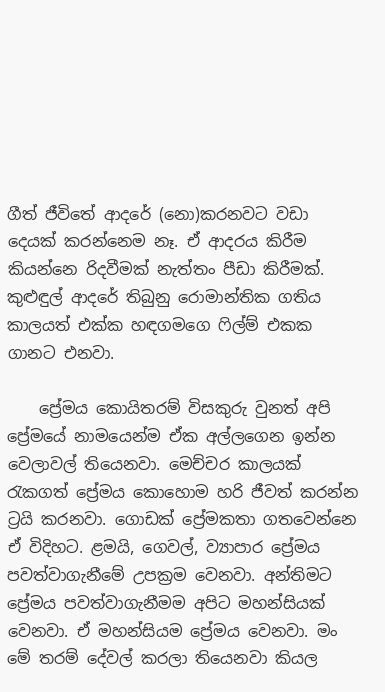ගීත් ජීවිතේ ආදරේ (නො)කරනවට වඩා දෙයක් කරන්නෙම නෑ. ඒ ආදරය කිරීම කියන්නෙ රිදවීමක් නැත්තං පීඩා කිරීමක්. කුළුඳුල් ආදරේ තිබුනු රොමාන්තික ගතිය කාලයත් එක්ක හඳගමගෙ ෆිල්ම් එකක ගානට එනවා.

    ප්‍රේමය කොයිතරම් විසකුරු වුනත් අපි ප්‍රේමයේ නාමයෙන්ම ඒක අල්ලගෙන ඉන්න වෙලාවල් තියෙනවා. මෙච්චර කාලයක් රැකගත් ප්‍රේමය කොහොම හරි ජීවත් කරන්න ට්‍රයි කරනවා. ගොඩක් ප්‍රේමකතා ගතවෙන්නෙ ඒ විදිහට. ළමයි, ගෙවල්, ව්‍යාපාර ප්‍රේමය පවත්වාගැනීමේ උපක්‍රම වෙනවා. අන්තිමට ප්‍රේමය පවත්වාගැනීමම අපිට මහන්සියක් වෙනවා. ඒ මහන්සියම ප්‍රේමය වෙනවා. මං මේ තරම් දේවල් කරලා තියෙනවා කියල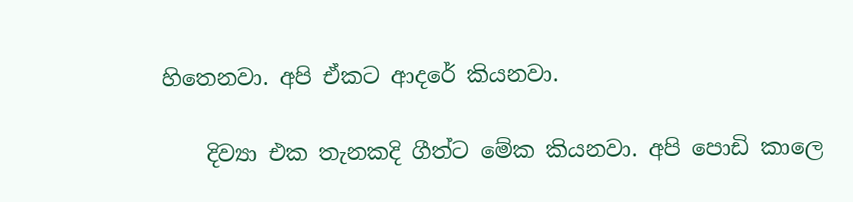හිතෙනවා. අපි ඒකට ආදරේ කියනවා.

    දිව්‍යා එක තැනකදි ගීත්ට මේක කියනවා. අපි පොඩි කාලෙ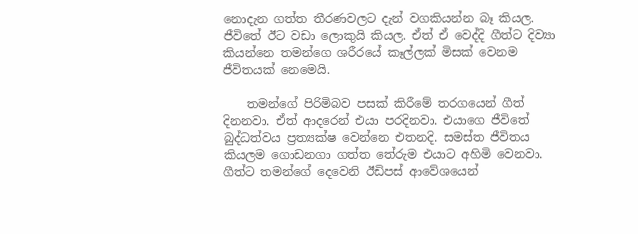නොදැන ගත්ත තීරණවලට දැන් වගකියන්න බෑ කියල. ජීවිතේ ඊට වඩා ලොකුයි කියල. ඒත් ඒ වෙද්දි ගීත්ට දිව්‍යා කියන්නෙ තමන්ගෙ ශරීරයේ කෑල්ලක් මිසක් වෙනම ජීවිතයක් නෙමෙයි.

    තමන්ගේ පිරිමිබව පසක් කිරීමේ තරගයෙන් ගීත් දිනනවා. ඒත් ආදරෙන් එයා පරදිනවා. එයාගෙ ජීවිතේ බුද්ධත්වය ප්‍රත්‍යක්ෂ වෙන්නෙ එතනදි. සමස්ත ජීවිතය කියලම ගොඩනගා ගත්ත තේරුම එයාට අහිමි වෙනවා. ගීත්ට තමන්ගේ දෙවෙනි ඊඩිපස් ආවේශයෙන්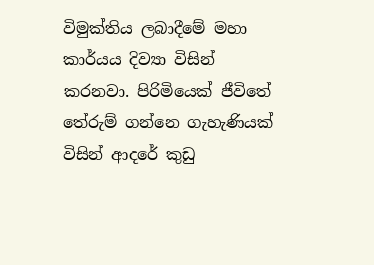විමුක්තිය ලබාදීමේ මහා කාර්යය දිව්‍යා විසින් කරනවා. පිරිමියෙක් ජීවිතේ තේරුම් ගන්නෙ ගැහැණියක් විසින් ආදරේ කුඩු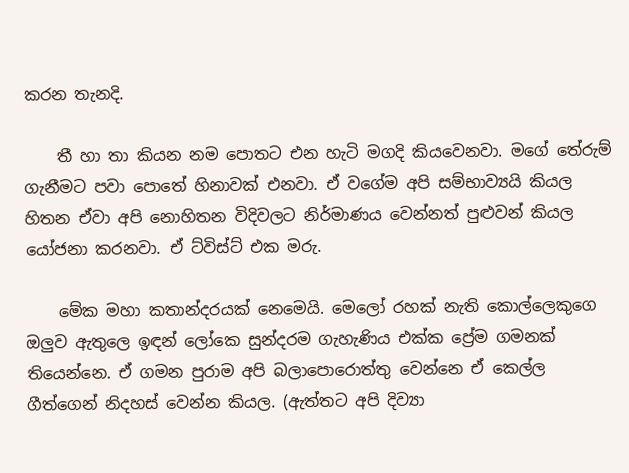කරන තැනදි.

    තී හා තා කියන නම පොතට එන හැටි මගදි කියවෙනවා. මගේ තේරුම් ගැනීමට පවා පොතේ හිනාවක් එනවා. ඒ වගේම අපි සම්භාව්‍යයි කියල හිතන ඒවා අපි නොහිතන විදිවලට නිර්මාණය වෙන්නත් පුළුවන් කියල යෝජනා කරනවා. ඒ ට්විස්ට් එක මරු.

    මේක මහා කතාන්දරයක් නෙමෙයි. මෙලෝ රහක් නැති කොල්ලෙකුගෙ ඔලුව ඇතුලෙ ඉඳන් ලෝකෙ සුන්දරම ගැහැණිය එක්ක ප්‍රේම ගමනක් තියෙන්නෙ. ඒ ගමන පුරාම අපි බලාපොරොත්තු වෙන්නෙ ඒ කෙල්ල ගීත්ගෙන් නිදහස් වෙන්න කියල. (ඇත්තට අපි දිව්‍යා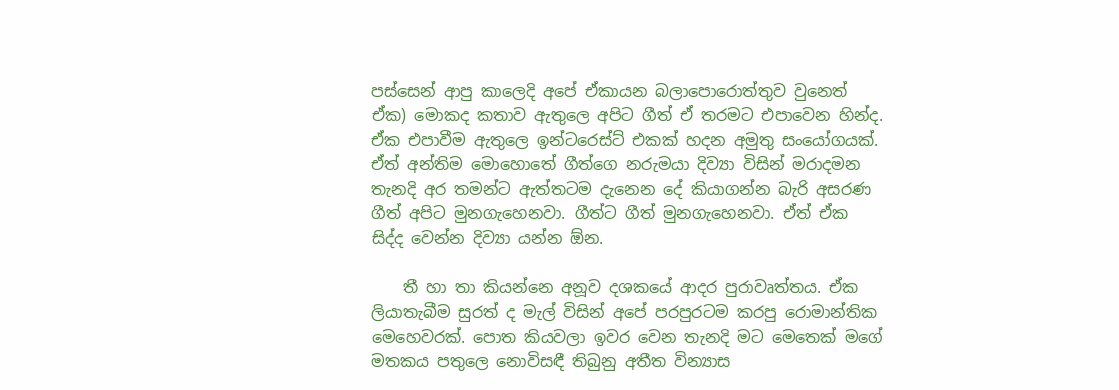පස්සෙන් ආපු කාලෙදි අපේ ඒකායන බලාපොරොත්තුව වුනෙත් ඒක) මොකද කතාව ඇතුලෙ අපිට ගීත් ඒ තරමට එපාවෙන හින්ද. ඒක එපාවීම ඇතුලෙ ඉන්ටරෙස්ට් එකක් හදන අමුතු සංයෝගයක්. ඒත් අන්තිම මොහොතේ ගීත්ගෙ නරුමයා දිව්‍යා විසින් මරාදමන තැනදි අර තමන්ට ඇත්තටම දැනෙන දේ කියාගන්න බැරි අසරණ ගීත් අපිට මුනගැහෙනවා. ගීත්ට ගීත් මුනගැහෙනවා. ඒත් ඒක සිද්ද වෙන්න දිව්‍යා යන්න ඕන.

    තී හා තා කියන්නෙ අනූව දශකයේ ආදර පුරාවෘත්තය. ඒක ලියාතැබීම සුරත් ද මැල් විසින් අපේ පරපුරටම කරපු රොමාන්තික මෙහෙවරක්. පොත කියවලා ඉවර වෙන තැනදි මට මෙතෙක් මගේ මතකය පතුලෙ නොවිසඳී තිබුනු අතීත වින්‍යාස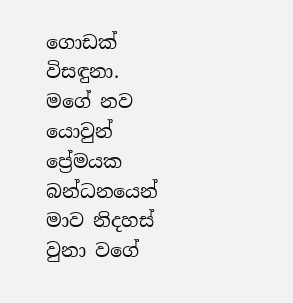ගොඩක් විසඳුනා. මගේ නව යොවුන් ප්‍රේමයක බන්ධනයෙන් මාව නිදහස් වුනා වගේ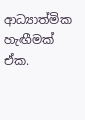ආධ්‍යාත්මික හැඟීමක් ඒක.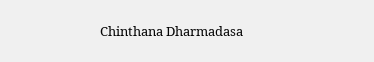Chinthana Dharmadasa